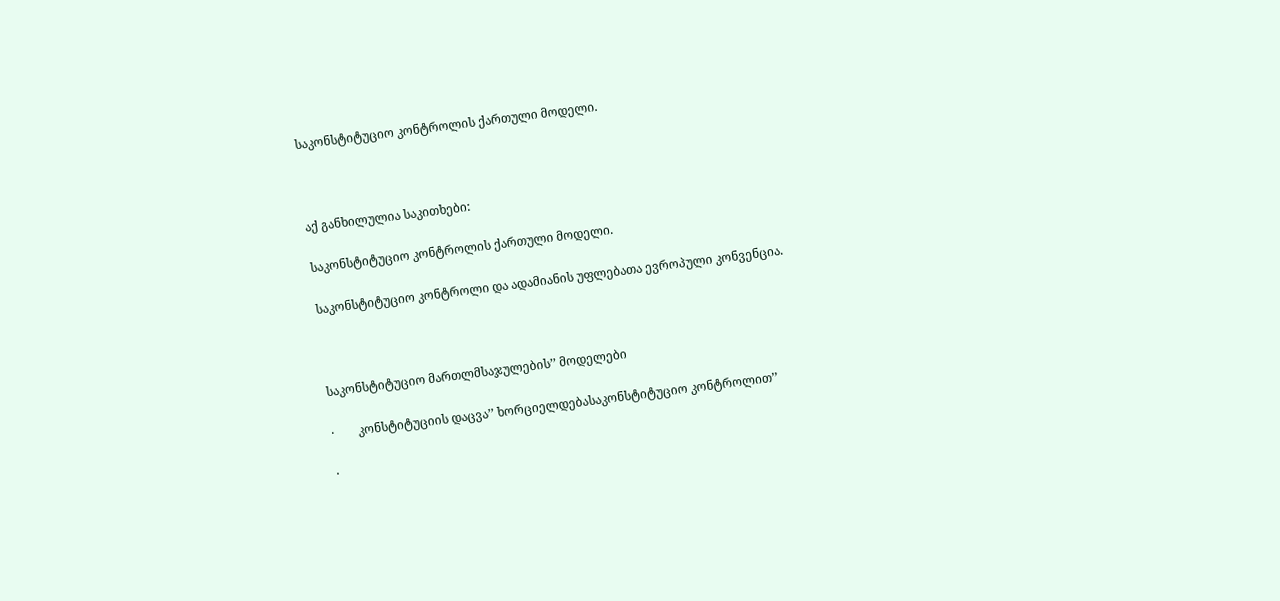საკონსტიტუციო კონტროლის ქართული მოდელი.



აქ განხილულია საკითხები:

საკონსტიტუციო კონტროლის ქართული მოდელი.

საკონსტიტუციო კონტროლი და ადამიანის უფლებათა ევროპული კონვენცია.



საკონსტიტუციო მართლმსაჯულების’’ მოდელები

·        კონსტიტუციის დაცვა’’ ხორციელდებასაკონსტიტუციო კონტროლით’’

·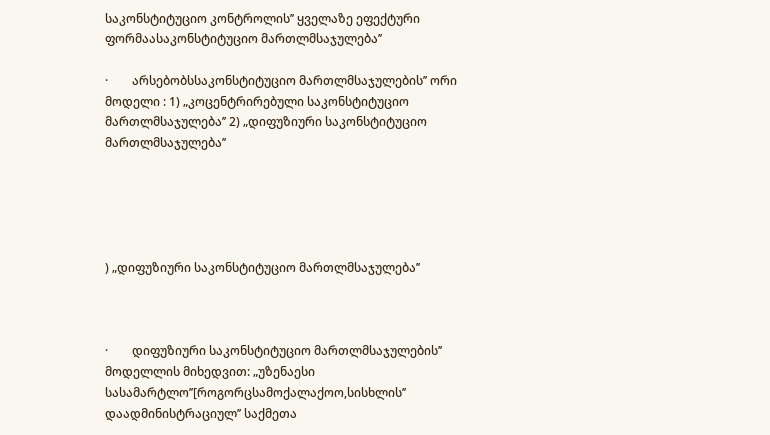საკონსტიტუციო კონტროლის’’ ყველაზე ეფექტური ფორმაასაკონსტიტუციო მართლმსაჯულება’’

·        არსებობსსაკონსტიტუციო მართლმსაჯულების’’ ორი მოდელი : 1) „კოცენტრირებული საკონსტიტუციო მართლმსაჯულება’’ 2) „დიფუზიური საკონსტიტუციო მართლმსაჯულება’’





) „დიფუზიური საკონსტიტუციო მართლმსაჯულება’’



·        დიფუზიური საკონსტიტუციო მართლმსაჯულების’’  მოდელლის მიხედვით: „უზენაესი სასამარტლო’’[როგორცსამოქალაქოო,სისხლის’’ დაადმინისტრაციულ’’ საქმეთა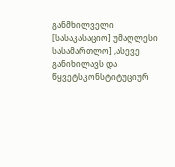განმხილველი [სასაკასაციო] უმაღლესი სასამართლო] ,ასევე  განიხილავს და წყვეტსკონსტიტუციურ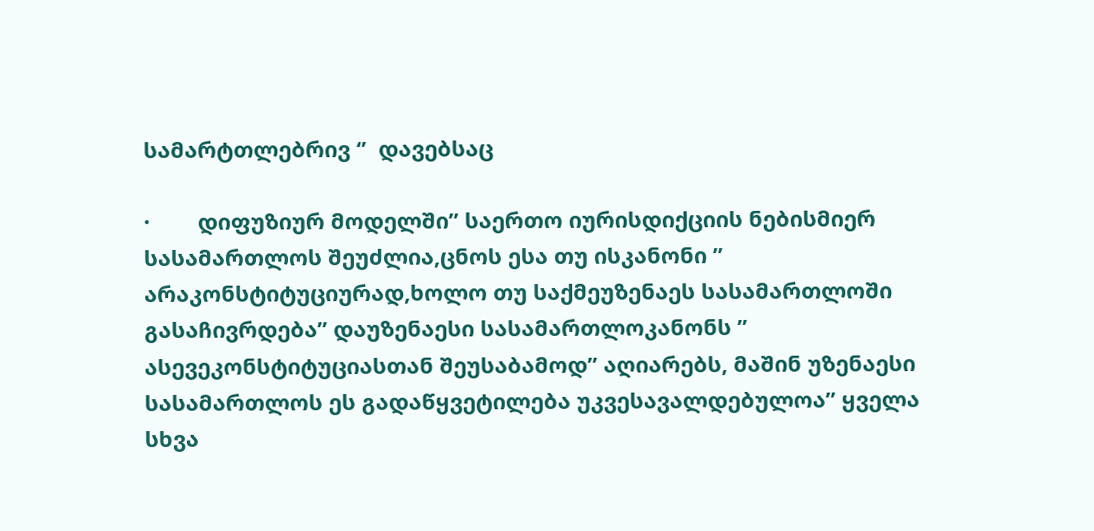სამარტთლებრივ ‘’  დავებსაც

·        დიფუზიურ მოდელში’’ საერთო იურისდიქციის ნებისმიერ სასამართლოს შეუძლია,ცნოს ესა თუ ისკანონი ’’ არაკონსტიტუციურად,ხოლო თუ საქმეუზენაეს სასამართლოში გასაჩივრდება’’ დაუზენაესი სასამართლოკანონს ’’ ასევეკონსტიტუციასთან შეუსაბამოდ’’ აღიარებს, მაშინ უზენაესი სასამართლოს ეს გადაწყვეტილება უკვესავალდებულოა’’ ყველა სხვა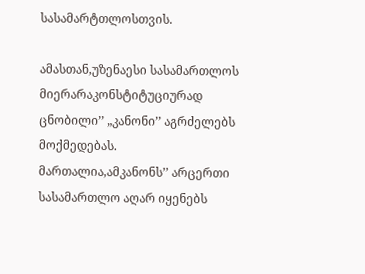სასამარტთლოსთვის.

ამასთან,უზენაესი სასამართლოს მიერარაკონსტიტუციურად ცნობილი’’ „კანონი’’ აგრძელებს მოქმედებას. მართალია,ამკანონს’’ არცერთი სასამართლო აღარ იყენებს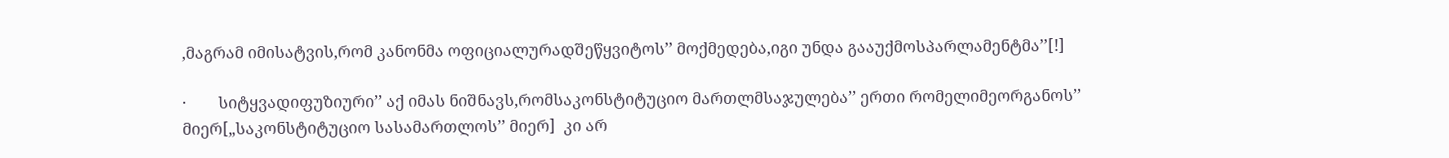,მაგრამ იმისატვის,რომ კანონმა ოფიციალურადშეწყვიტოს’’ მოქმედება,იგი უნდა გააუქმოსპარლამენტმა’’[!]

·        სიტყვადიფუზიური’’ აქ იმას ნიშნავს,რომსაკონსტიტუციო მართლმსაჯულება’’ ერთი რომელიმეორგანოს’’ მიერ[„საკონსტიტუციო სასამართლოს’’ მიერ]  კი არ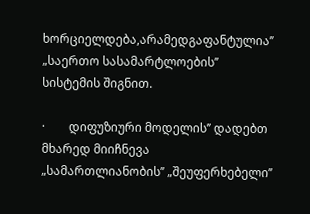ხორციელდება,არამედგაფანტულია’’  „საერთო სასამარტლოების’’ სისტემის შიგნით.

·        დიფუზიური მოდელის’’ დადებთ მხარედ მიიჩნევა   „სამართლიანობის’’ „შეუფერხებელი’’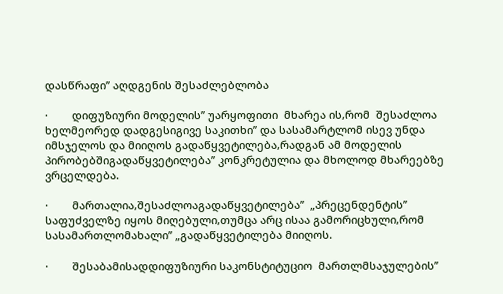დასწრაფი’’ აღდგენის შესაძლებლობა

·        დიფუზიური მოდელის’’ უარყოფითი  მხარეა ის,რომ  შესაძლოა ხელმეორედ დადგესიგივე საკითხი’’ და სასამარტლომ ისევ უნდა იმსჯელოს და მიიღოს გადაწყვეტილება,რადგან ამ მოდელის პირობებშიგადაწყვეტილება’’ კონკრეტულია და მხოლოდ მხარეებზე ვრცელდება.

·        მართალია,შესაძლოაგადაწყვეტილება’’  „პრეცენდენტის’’ საფუძველზე იყოს მიღებული,თუმცა არც ისაა გამორიცხული,რომ სასამართლომახალი’’ „გადაწყვეტილება მიიღოს.

·        შესაბამისადდიფუზიური საკონსტიტუციო  მართლმსაჯულების’’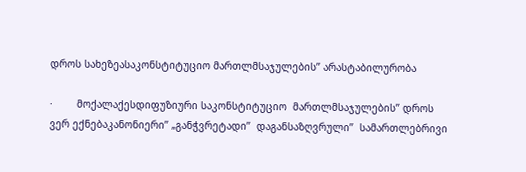დროს სახეზეასაკონსტიტუციო მართლმსაჯულების’’ არასტაბილურობა

·        მოქალაქესდიფუზიური საკონსტიტუციო  მართლმსაჯულების’’ დროს ვერ ექნებაკანონიერი’’ „განჭვრეტადი’’  დაგანსაზღვრული’’  სამართლებრივი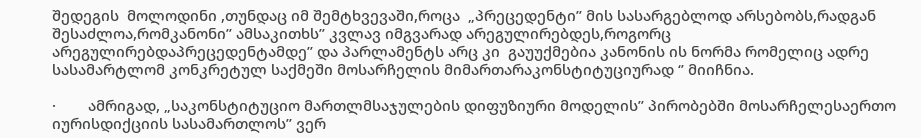შედეგის  მოლოდინი ,თუნდაც იმ შემტხვევაში,როცა  „პრეცედენტი’’ მის სასარგებლოდ არსებობს,რადგან შესაძლოა,რომკანონი’’ ამსაკითხს’’ კვლავ იმგვარად არეგულირებდეს,როგორც არეგულირებდაპრეცედენტამდე’’ და პარლამენტს არც კი  გაუუქმებია კანონის ის ნორმა რომელიც ადრე სასამარტლომ კონკრეტულ საქმეში მოსარჩელის მიმართარაკონსტიტუციურად ‘’ მიიჩნია.

·        ამრიგად, „საკონსტიტუციო მართლმსაჯულების დიფუზიური მოდელის’’ პირობებში მოსარჩელესაერთო იურისდიქციის სასამართლოს’’ ვერ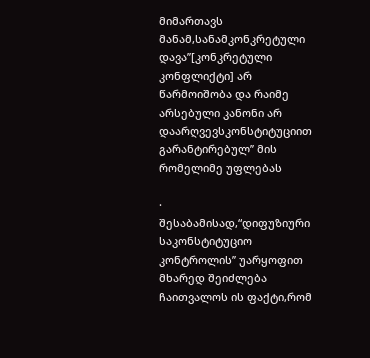მიმართავს  მანამ,სანამკონკრეტული დავა’’[კონკრეტული კონფლიქტი] არ წარმოიშობა და რაიმე არსებული კანონი არ დაარღვევსკონსტიტუციით გარანტირებულ’’ მის რომელიმე უფლებას

·        შესაბამისად,“დიფუზიური საკონსტიტუციო კონტროლის’’ უარყოფით მხარედ შეიძლება ჩაითვალოს ის ფაქტი,რომ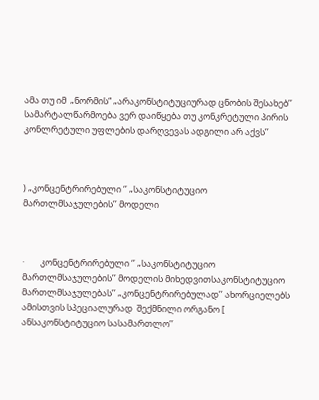ამა თუ იმ  „ნორმის“ „არაკონსტიტუციურად ცნობის შესახებ’’  სამარტალწარმოება ვერ დაიწყება თუ კონკრეტული პირის კონლრეტული უფლების დარღვევას ადგილი არ აქვს’’



) „კონცენტრირებული ‘’ „საკონსტიტუციო მართლმსაჯულების’’ მოდელი



·        კონცენტრირებული ‘’ „საკონსტიტუციო მართლმსაჯულების’’ მოდელის მიხედვითსაკონსტიტუციო მართლმსაჯულებას’’ „კონცენტრირებულად’’ ახორციელებს ამისთვის სპეციალურად  შექმნილი ორგანო [ ანსაკონსტიტუციო სასამართლო’’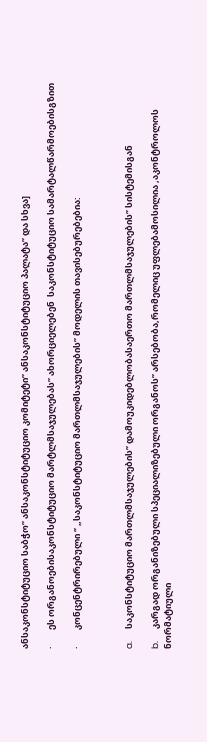ანსაკონსტიტუციო საბჭო’’ ანსაკონსტიტუციო კომიტეტი’’ ანსაკონსტიტუციო პალატა’’ და სხვა]

·        ეს ორგანოებისაკონსტიტუციო მარტლმსაჯულებას’’ ახორციელებენ  საკონსტიტუციო სამარტალწარმოებისგზით

·        კონცენტრირებული ‘’ „საკონსტიტუციო მართლმსაჯულების’’ მოდელის თავისებურებებია:



a.      საკონსტიტუციო მართლმსაჯულების’’ დამოუკიდებლობასაერთო მართლმსაჯულების’’ სისტემისგან

b.      კარგად ორგანიზებული სპეციალიზებული ორგანოს’’ არსებობა,რომელიც უფლებამოსილია ,აკონტროლოს ნორმატიული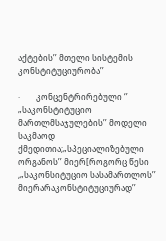აქტების’’ მთელი სისტემის  კონსტიტუციურობა’’

·        კონცენტრირებული ‘’ „საკონსტიტუციო მართლმსაჯულების’’ მოდელი საკმაოდ ქმედითია;„სპეციალიზებული ორგანოს’’ მიერ[როგორც წესი ,„საკონსიტუციო სასამართლოს’’ მიერარაკონსტიტუციურად’’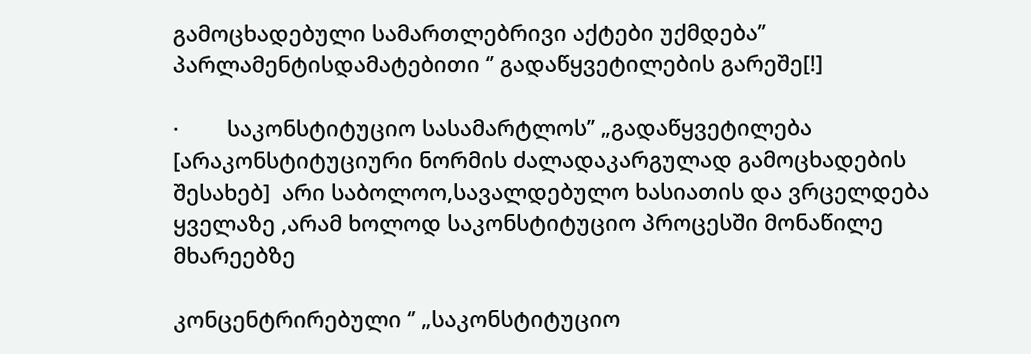გამოცხადებული სამართლებრივი აქტები უქმდება’’ პარლამენტისდამატებითი ‘’ გადაწყვეტილების გარეშე[!]

·        საკონსტიტუციო სასამარტლოს’’ „გადაწყვეტილება [არაკონსტიტუციური ნორმის ძალადაკარგულად გამოცხადების შესახებ]  არი საბოლოო,სავალდებულო ხასიათის და ვრცელდება ყველაზე ,არამ ხოლოდ საკონსტიტუციო პროცესში მონაწილე მხარეებზე

კონცენტრირებული ‘’ „საკონსტიტუციო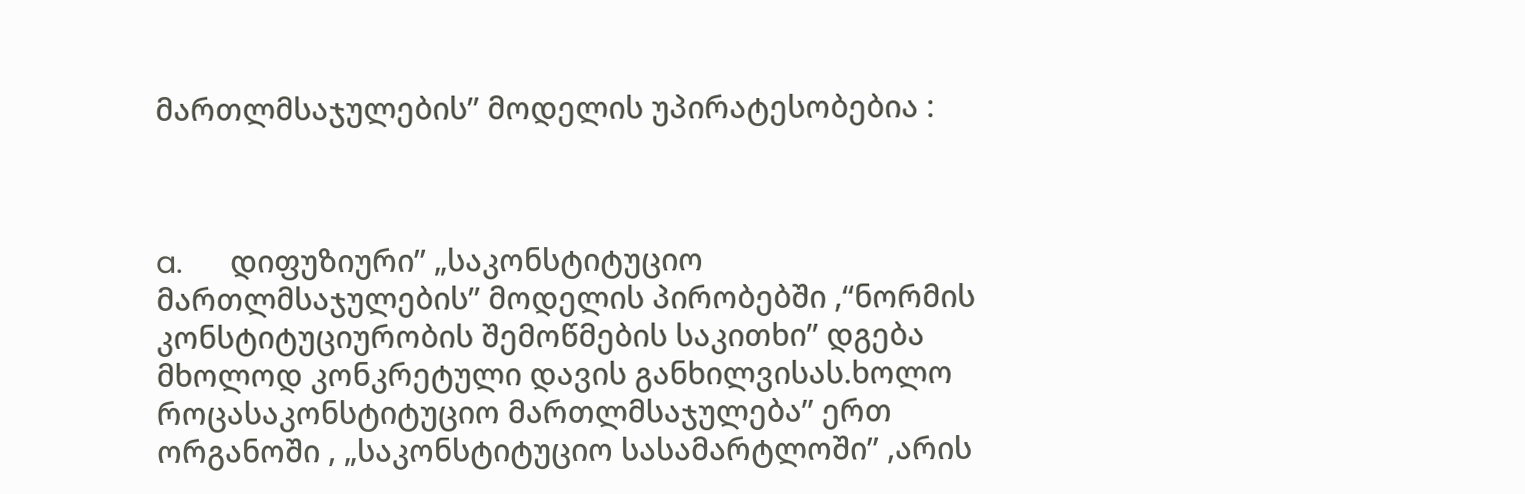მართლმსაჯულების’’ მოდელის უპირატესობებია :



a.      დიფუზიური’’ „საკონსტიტუციო მართლმსაჯულების’’ მოდელის პირობებში ,“ნორმის კონსტიტუციურობის შემოწმების საკითხი’’ დგება მხოლოდ კონკრეტული დავის განხილვისას.ხოლო როცასაკონსტიტუციო მართლმსაჯულება’’ ერთ ორგანოში , „საკონსტიტუციო სასამარტლოში’’ ,არის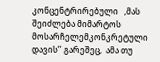კონცენტრირებული   ,მას შეიძლება მიმარტოს მოსარჩელემკონკრეტული დავის’’ გარეშეც,  ამა თუ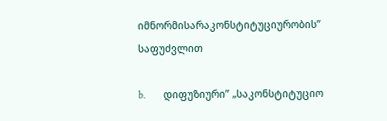იმნორმისარაკონსტიტუციურობის’’  საფუძვლით

b.      დიფუზიური’’ „საკონსტიტუციო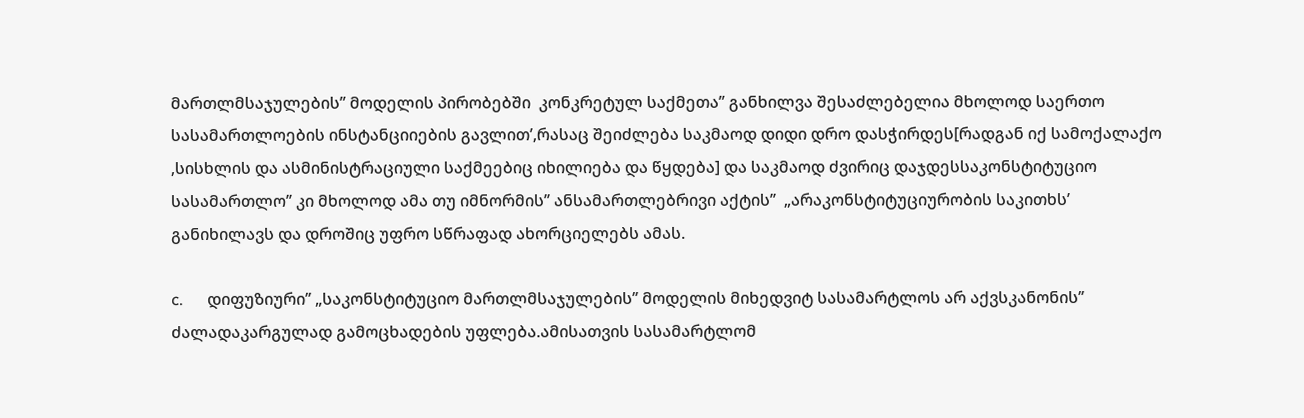მართლმსაჯულების’’ მოდელის პირობებში  კონკრეტულ საქმეთა’’ განხილვა შესაძლებელია მხოლოდ საერთო სასამართლოების ინსტანციიების გავლით’,რასაც შეიძლება საკმაოდ დიდი დრო დასჭირდეს[რადგან იქ სამოქალაქო ,სისხლის და ასმინისტრაციული საქმეებიც იხილიება და წყდება] და საკმაოდ ძვირიც დაჯდესსაკონსტიტუციო სასამართლო’’ კი მხოლოდ ამა თუ იმნორმის’’ ანსამართლებრივი აქტის’’  „არაკონსტიტუციურობის საკითხს’   განიხილავს და დროშიც უფრო სწრაფად ახორციელებს ამას.

c.      დიფუზიური’’ „საკონსტიტუციო მართლმსაჯულების’’ მოდელის მიხედვიტ სასამარტლოს არ აქვსკანონის’’ ძალადაკარგულად გამოცხადების უფლება.ამისათვის სასამარტლომ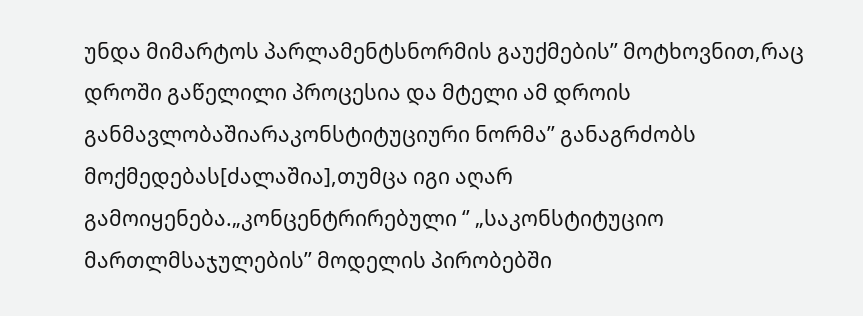უნდა მიმარტოს პარლამენტსნორმის გაუქმების’’ მოტხოვნით,რაც დროში გაწელილი პროცესია და მტელი ამ დროის განმავლობაშიარაკონსტიტუციური ნორმა’’ განაგრძობს მოქმედებას[ძალაშია],თუმცა იგი აღარ გამოიყენება.„კონცენტრირებული ‘’ „საკონსტიტუციო მართლმსაჯულების’’ მოდელის პირობებში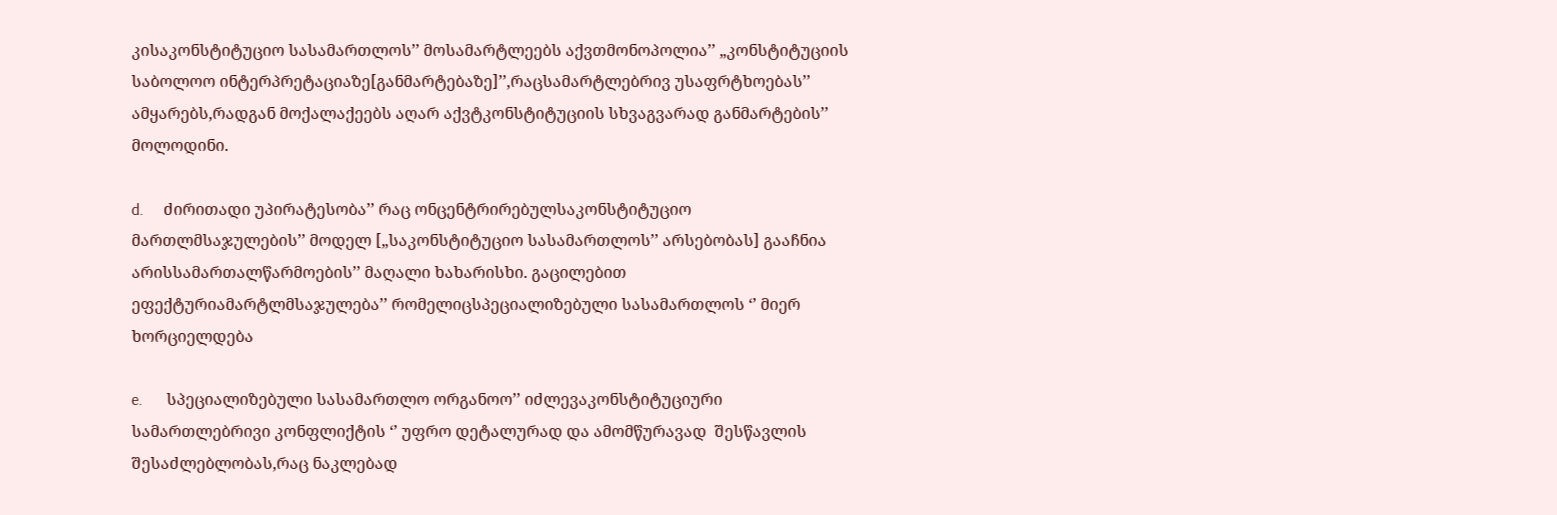კისაკონსტიტუციო სასამართლოს’’ მოსამარტლეებს აქვთმონოპოლია’’ „კონსტიტუციის საბოლოო ინტერპრეტაციაზე[განმარტებაზე]’’,რაცსამარტლებრივ უსაფრტხოებას’’ ამყარებს,რადგან მოქალაქეებს აღარ აქვტკონსტიტუციის სხვაგვარად განმარტების’’  მოლოდინი.

d.     ძირითადი უპირატესობა’’ რაც ონცენტრირებულსაკონსტიტუციო მართლმსაჯულების’’ მოდელ [„საკონსტიტუციო სასამართლოს’’ არსებობას] გააჩნია არისსამართალწარმოების’’ მაღალი ხახარისხი. გაცილებით ეფექტურიამარტლმსაჯულება’’ რომელიცსპეციალიზებული სასამართლოს ‘’ მიერ ხორციელდება

e.      სპეციალიზებული სასამართლო ორგანოო’’ იძლევაკონსტიტუციური სამართლებრივი კონფლიქტის ‘’ უფრო დეტალურად და ამომწურავად  შესწავლის შესაძლებლობას,რაც ნაკლებად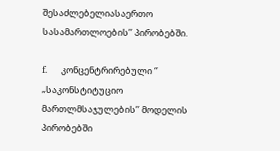შესაძლებელიასაერთო სასამართლოების’’ პირობებში.

f.       კონცენტრირებული ‘’ „საკონსტიტუციო მართლმსაჯულების’’ მოდელის პირობებში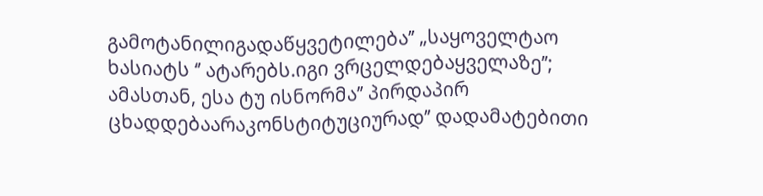გამოტანილიგადაწყვეტილება’’ „საყოველტაო ხასიატს ‘’ ატარებს.იგი ვრცელდებაყველაზე’’; ამასთან, ესა ტუ ისნორმა’’ პირდაპირ ცხადდებაარაკონსტიტუციურად’’ დადამატებითი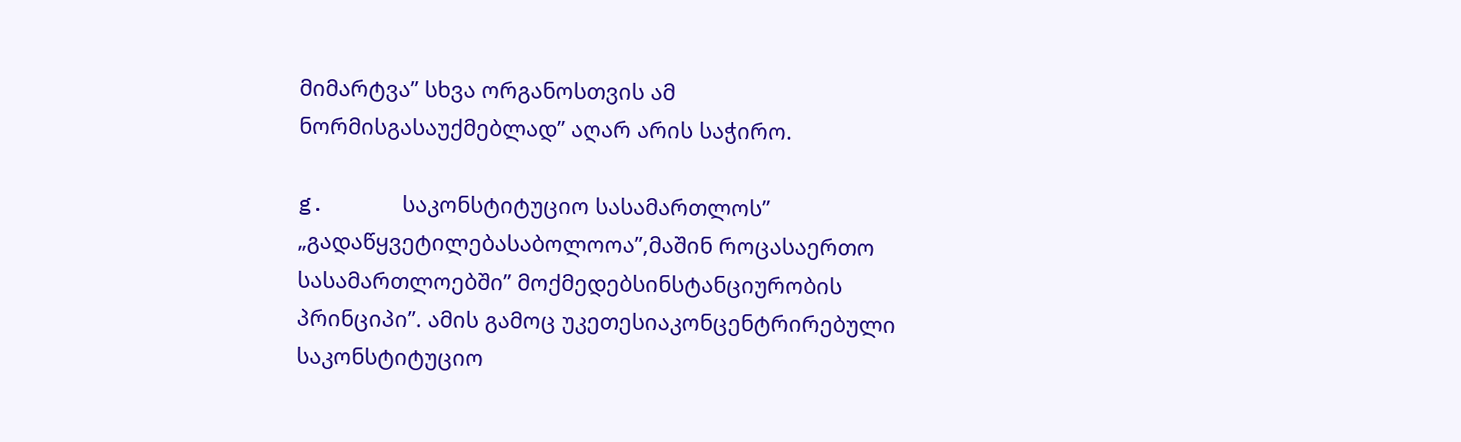მიმარტვა’’ სხვა ორგანოსთვის ამ ნორმისგასაუქმებლად’’ აღარ არის საჭირო.

g.      საკონსტიტუციო სასამართლოს’’ „გადაწყვეტილებასაბოლოოა’’,მაშინ როცასაერთო სასამართლოებში’’ მოქმედებსინსტანციურობის პრინციპი’’. ამის გამოც უკეთესიაკონცენტრირებული საკონსტიტუციო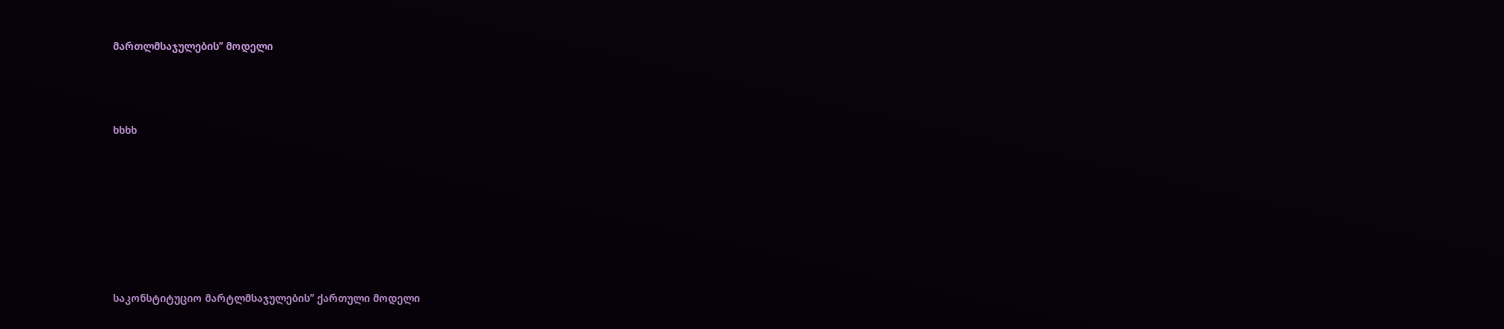მართლმსაჯულების’’ მოდელი



ხხხხ







საკონსტიტუციო მარტლმსაჯულების’’ ქართული მოდელი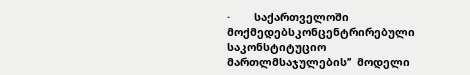·        საქართველოში მოქმედებსკონცენტრირებული საკონსტიტუციო მართლმსაჯულების’’  მოდელი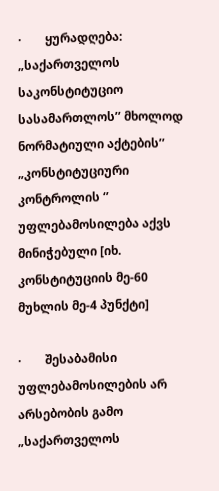·        ყურადღება: „საქართველოს  საკონსტიტუციო სასამართლოს’’ მხოლოდ ნორმატიული აქტების’’ „კონსტიტუციური კონტროლის ‘’ უფლებამოსილება აქვს მინიჭებული [იხ. კონსტიტუციის მე-60 მუხლის მე-4 პუნქტი]

·        შესაბამისი უფლებამოსილების არ არსებობის გამო „საქართველოს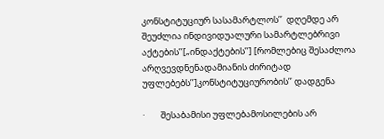კონსტიტუციურ სასამარტლოს’’  დღემდე არ შეუძლია ინდივიდუალური სამარტლებრივი აქტების’’[„ინდაქტების’’] [რომლებიც შესაძლოა არღვევდნენადამიანის ძირიტად უფლებებს’’]კონსტიტუციურობის’’ დადგენა

·        შესაბამისი უფლებამოსილების არ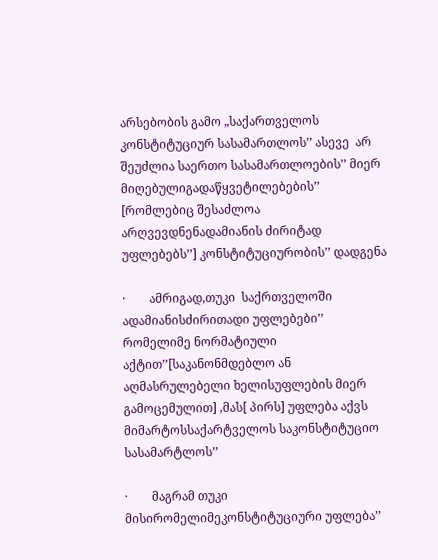არსებობის გამო „საქართველოს კონსტიტუციურ სასამართლოს’’ ასევე  არ შეუძლია საერთო სასამართლოების’’ მიერ მიღებულიგადაწყვეტილებების’’  [რომლებიც შესაძლოა არღვევდნენადამიანის ძირიტად უფლებებს’’] კონსტიტუციურობის’’ დადგენა

·        ამრიგად,თუკი  საქრთველოში ადამიანისძირითადი უფლებები’’ რომელიმე ნორმატიული აქტით’’[საკანონმდებლო ან აღმასრულებელი ხელისუფლების მიერ გამოცემულით] ,მას[ პირს] უფლება აქვს მიმარტოსსაქარტველოს საკონსტიტუციო სასამარტლოს’’

·        მაგრამ თუკი მისირომელიმეკონსტიტუციური უფლება’’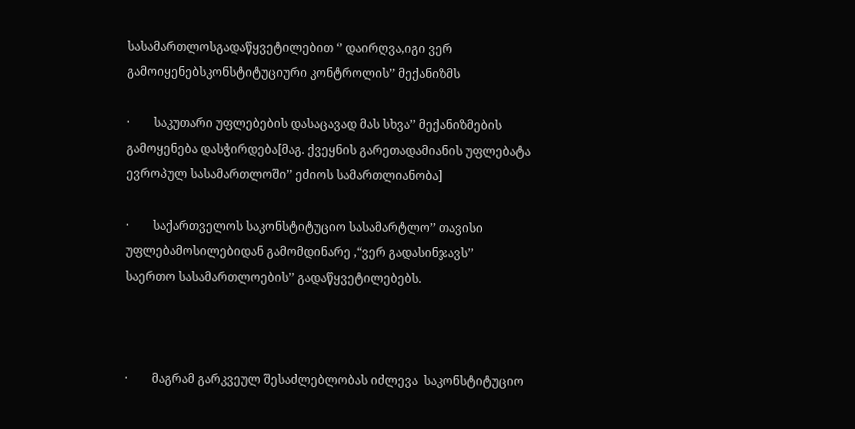სასამართლოსგადაწყვეტილებით ‘’ დაირღვა,იგი ვერ გამოიყენებსკონსტიტუციური კონტროლის’’ მექანიზმს

·        საკუთარი უფლებების დასაცავად მას სხვა’’ მექანიზმების გამოყენება დასჭირდება[მაგ. ქვეყნის გარეთადამიანის უფლებატა ევროპულ სასამართლოში’’ ეძიოს სამართლიანობა]

·        საქართველოს საკონსტიტუციო სასამარტლო’’ თავისი უფლებამოსილებიდან გამომდინარე ,“ვერ გადასინჯავს’’   საერთო სასამართლოების’’ გადაწყვეტილებებს.



·        მაგრამ გარკვეულ შესაძლებლობას იძლევა  საკონსტიტუციო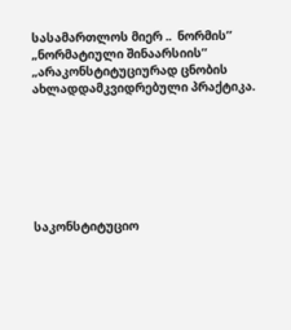სასამართლოს მიერ ..  ნორმის’’ „ნორმატიული შინაარსიის’’ „არაკონსტიტუციურად ცნობის ახლადდამკვიდრებული პრაქტიკა.







საკონსტიტუციო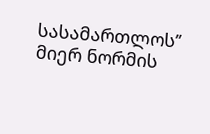სასამართლოს’’ მიერ ნორმის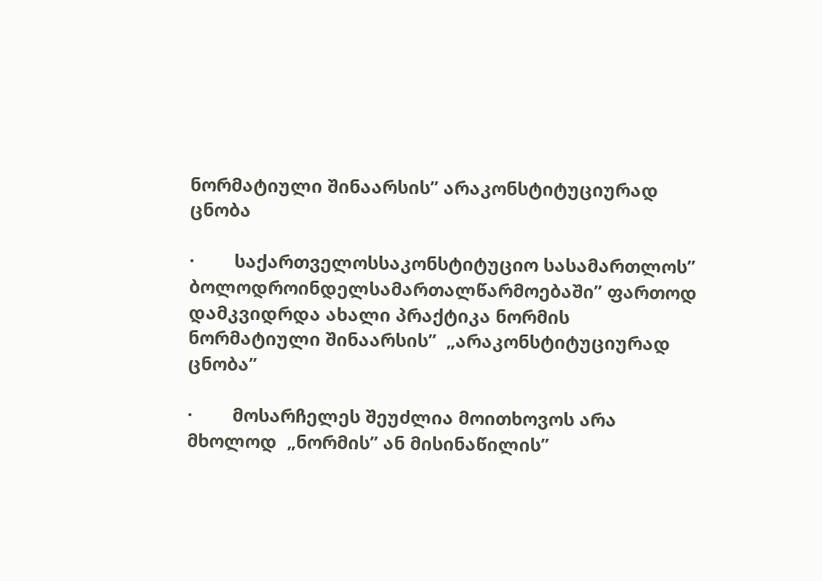ნორმატიული შინაარსის’’ არაკონსტიტუციურად ცნობა

·        საქართველოსსაკონსტიტუციო სასამართლოს’’ ბოლოდროინდელსამართალწარმოებაში’’ ფართოდ დამკვიდრდა ახალი პრაქტიკა ნორმის ნორმატიული შინაარსის’’  „არაკონსტიტუციურად ცნობა’’

·        მოსარჩელეს შეუძლია მოითხოვოს არა მხოლოდ  „ნორმის’’ ან მისინაწილის’’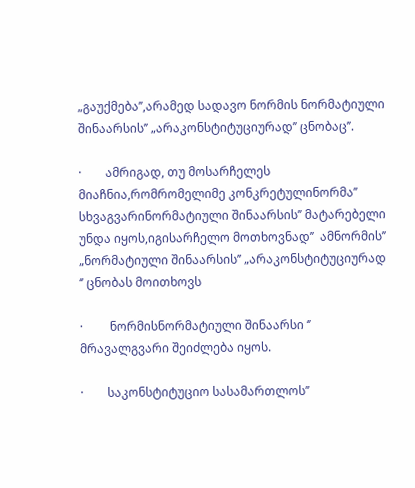„გაუქმება’’,არამედ სადავო ნორმის ნორმატიული შინაარსის’’ „არაკონსტიტუციურად’’ ცნობაც’’.

·        ამრიგად, თუ მოსარჩელეს  მიაჩნია,რომრომელიმე კონკრეტულინორმა’’ სხვაგვარინორმატიული შინაარსის’’ მატარებელი უნდა იყოს,იგისარჩელო მოთხოვნად’’  ამნორმის’’ „ნორმატიული შინაარსის’’ „არაკონსტიტუციურად ‘’ ცნობას მოითხოვს

·         ნორმისნორმატიული შინაარსი ‘’ მრავალგვარი შეიძლება იყოს.

·        საკონსტიტუციო სასამართლოს’’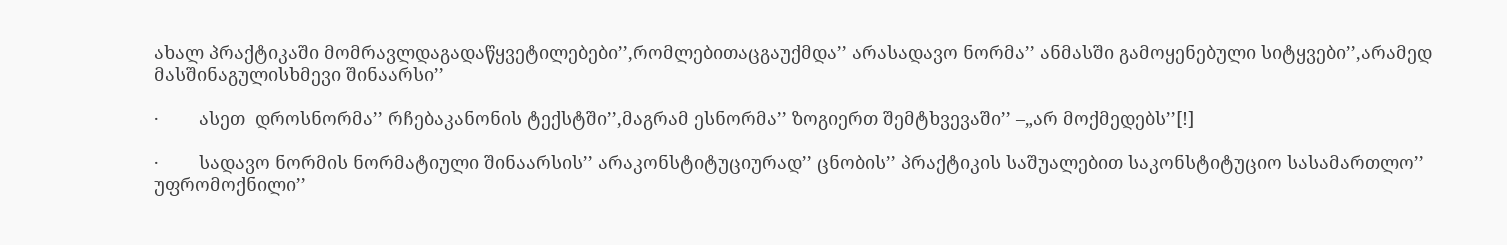ახალ პრაქტიკაში მომრავლდაგადაწყვეტილებები’’,რომლებითაცგაუქმდა’’ არასადავო ნორმა’’ ანმასში გამოყენებული სიტყვები’’,არამედ  მასშინაგულისხმევი შინაარსი’’

·        ასეთ  დროსნორმა’’ რჩებაკანონის ტექსტში’’,მაგრამ ესნორმა’’ ზოგიერთ შემტხვევაში’’ –„არ მოქმედებს’’[!]

·        სადავო ნორმის ნორმატიული შინაარსის’’ არაკონსტიტუციურად’’ ცნობის’’ პრაქტიკის საშუალებით საკონსტიტუციო სასამართლო’’ უფრომოქნილი’’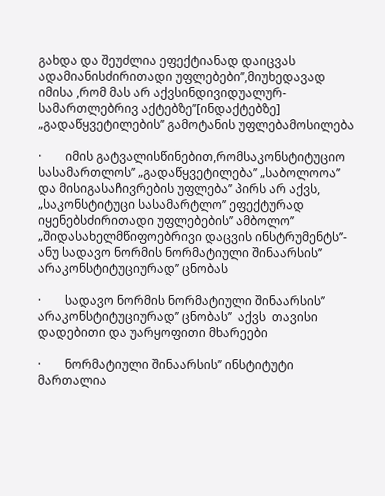გახდა და შეუძლია ეფექტიანად დაიცვას ადამიანისძირითადი უფლებები’’,მიუხედავად იმისა ,რომ მას არ აქვსინდივიდუალურ-სამართლებრივ აქტებზე’’[ინდაქტებზე]  „გადაწყვეტილების’’ გამოტანის უფლებამოსილება

·        იმის გატვალისწინებით,რომსაკონსტიტუციო სასამართლოს’’ „გადაწყვეტილება’’ „საბოლოოა’’ და მისიგასაჩივრების უფლება’’ პირს არ აქვს, „საკონსტიტუცი სასამარტლო’’ ეფექტურად იყენებსძირითადი უფლებების’’ ამბოლო’’ „შიდასახელმწიფოებრივი დაცვის ინსტრუმენტს’’- ანუ სადავო ნორმის ნორმატიული შინაარსის’’ არაკონსტიტუციურად’’ ცნობას

·        სადავო ნორმის ნორმატიული შინაარსის’’ არაკონსტიტუციურად’’ ცნობას’’  აქვს  თავისი დადებითი და უარყოფითი მხარეები

·        ნორმატიული შინაარსის’’ ინსტიტუტი  მართალია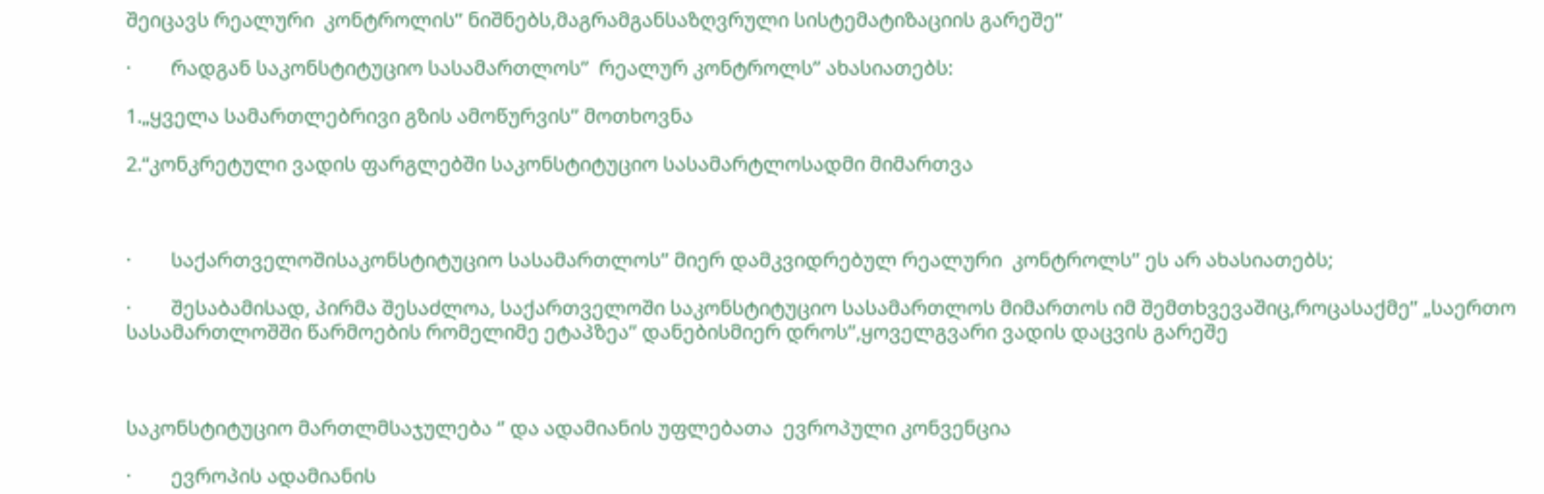შეიცავს რეალური  კონტროლის’’ ნიშნებს,მაგრამგანსაზღვრული სისტემატიზაციის გარეშე’’

·        რადგან საკონსტიტუციო სასამართლოს’’  რეალურ კონტროლს’’ ახასიათებს:

1.„ყველა სამართლებრივი გზის ამოწურვის’’ მოთხოვნა

2.“კონკრეტული ვადის ფარგლებში საკონსტიტუციო სასამარტლოსადმი მიმართვა



·        საქართველოშისაკონსტიტუციო სასამართლოს’’ მიერ დამკვიდრებულ რეალური  კონტროლს’’ ეს არ ახასიათებს;

·        შესაბამისად, პირმა შესაძლოა, საქართველოში საკონსტიტუციო სასამართლოს მიმართოს იმ შემთხვევაშიც,როცასაქმე’’ „საერთო სასამართლოშში წარმოების რომელიმე ეტაპზეა’’ დანებისმიერ დროს’’,ყოველგვარი ვადის დაცვის გარეშე



საკონსტიტუციო მართლმსაჯულება ‘’ და ადამიანის უფლებათა  ევროპული კონვენცია

·        ევროპის ადამიანის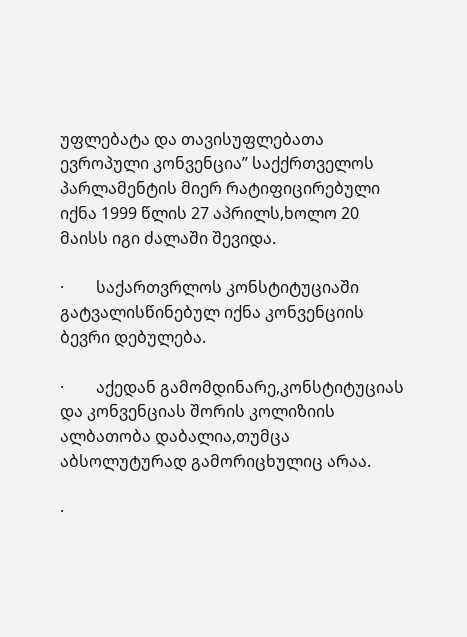უფლებატა და თავისუფლებათა ევროპული კონვენცია’’ საქქრთველოს პარლამენტის მიერ რატიფიცირებული იქნა 1999 წლის 27 აპრილს,ხოლო 20 მაისს იგი ძალაში შევიდა.

·        საქართვრლოს კონსტიტუციაში გატვალისწინებულ იქნა კონვენციის ბევრი დებულება.

·        აქედან გამომდინარე,კონსტიტუციას და კონვენციას შორის კოლიზიის ალბათობა დაბალია,თუმცა აბსოლუტურად გამორიცხულიც არაა.

·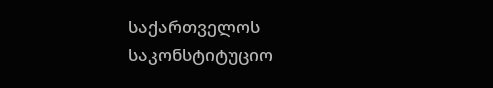საქართველოს საკონსტიტუციო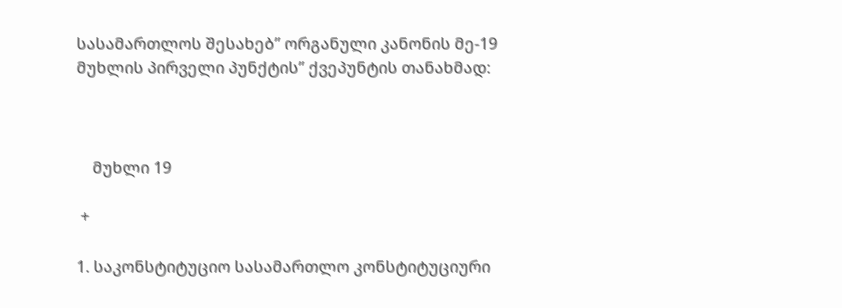სასამართლოს შესახებ’’ ორგანული კანონის მე-19 მუხლის პირველი პუნქტის’’ ქვეპუნტის თანახმად:



    მუხლი 19

 +

1. საკონსტიტუციო სასამართლო კონსტიტუციური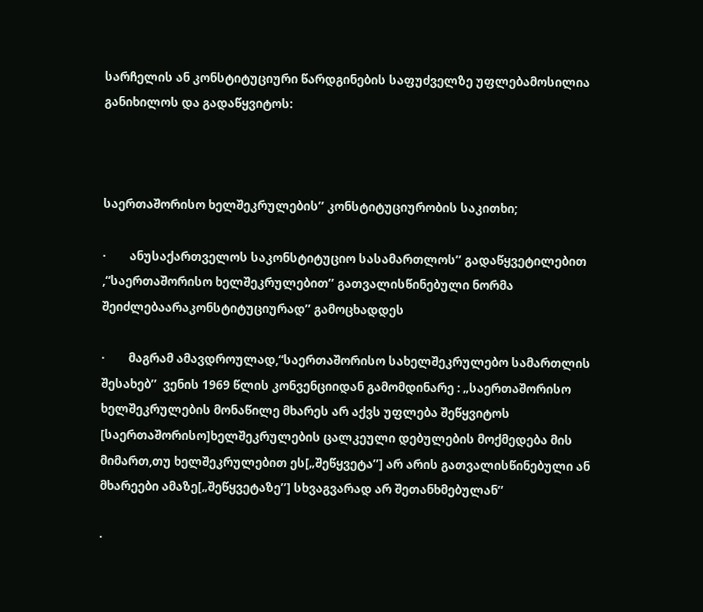სარჩელის ან კონსტიტუციური წარდგინების საფუძველზე უფლებამოსილია განიხილოს და გადაწყვიტოს:



საერთაშორისო ხელშეკრულების’’ კონსტიტუციურობის საკითხი;

·        ანუსაქართველოს საკონსტიტუციო სასამართლოს’’ გადაწყვეტილებით ,“საერთაშორისო ხელშეკრულებით’’ გათვალისწინებული ნორმა შეიძლებაარაკონსტიტუციურად’’ გამოცხადდეს

·        მაგრამ ამავდროულად,“საერთაშორისო სახელშეკრულებო სამართლის შესახებ’’  ვენის 1969 წლის კონვენციიდან გამომდინარე : „საერთაშორისო ხელშეკრულების მონაწილე მხარეს არ აქვს უფლება შეწყვიტოს [საერთაშორისო]ხელშეკრულების ცალკეული დებულების მოქმედება მის მიმართ,თუ ხელშეკრულებით ეს[„შეწყვეტა’’] არ არის გათვალისწინებული ან მხარეები ამაზე[„შეწყვეტაზე’’] სხვაგვარად არ შეთანხმებულან’’

·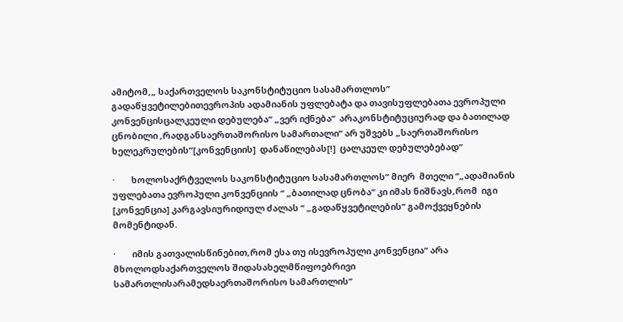ამიტომ,„ საქართველოს საკონსტიტუციო სასამართლოს’’ გადაწყვეტილებითევროპის ადამიანის უფლებატა და თავისუფლებათა ევროპული კონვენცისცალკეული დებულება’’ „ვერ იქნება’’  არაკონსტიტუციურად და ბათილად ცნობილი ,რადგანსაერთაშორისო სამართალი’’ არ უშვებს „საერთაშორისო ხელეკრულების’’[კონვენციის]  დანაწილებას[!]  ცალკეულ დებულებებად’’

·        ხოლოსაქრტველოს საკონსტიტუციო სასამართლოს’’ მიერ  მთელი ‘’„ადამიანის უფლებათა ევროპული კონვენციის ‘’ „ბათილად ცნობა’’ კი იმას ნიშნავს,რომ  იგი [კონვენცია] კარგავსიურიდიულ ძალას ‘’ „გადაწყვეტილების’’ გამოქვეყნების მომენტიდან.

·        იმის გათვალისწინებით,რომ ესა თუ ისევროპული კონვენცია’’ არა მხოლოდსაქართველოს შიდასახელმწიფოებრივი სამართლისარამედსაერთაშორისო სამართლის’’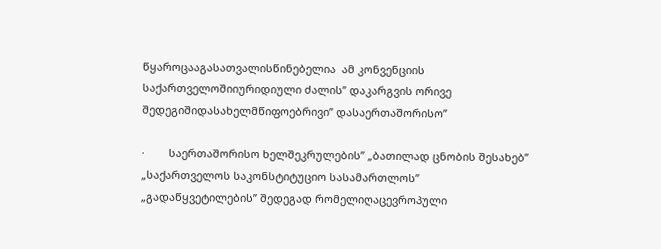წყაროცააგასათვალისწინებელია  ამ კონვენციის  საქართველოშიიურიდიული ძალის’’ დაკარგვის ორივე შედეგიშიდასახელმწიფოებრივი’’ დასაერთაშორისო’’

·        საერთაშორისო ხელშეკრულების’’ „ბათილად ცნობის შესახებ’’  „საქართველოს საკონსტიტუციო სასამართლოს’’  „გადაწყვეტილების’’ შედეგად რომელიღაცევროპული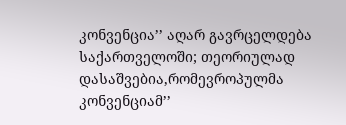კონვენცია’’ აღარ გავრცელდება საქართველოში; თეორიულად დასაშვებია,რომევროპულმა კონვენციამ’’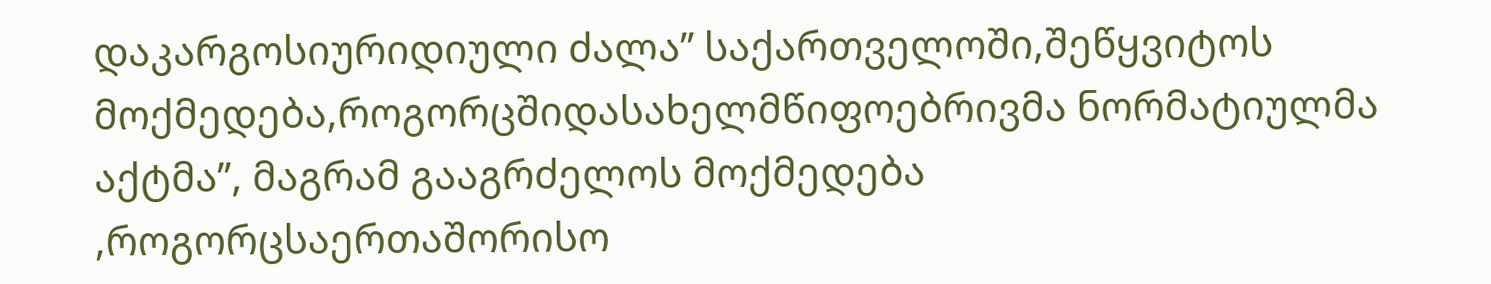დაკარგოსიურიდიული ძალა’’ საქართველოში,შეწყვიტოს მოქმედება,როგორცშიდასახელმწიფოებრივმა ნორმატიულმა აქტმა’’, მაგრამ გააგრძელოს მოქმედება ,როგორცსაერთაშორისო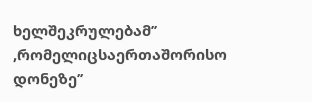ხელშეკრულებამ’’ ,რომელიცსაერთაშორისო დონეზე’’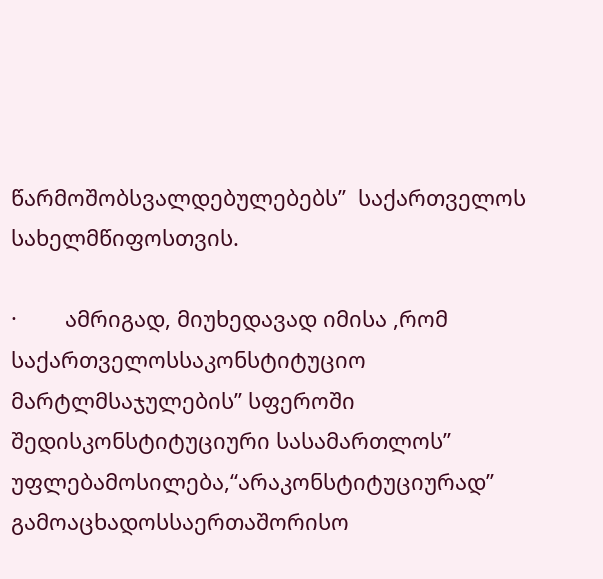წარმოშობსვალდებულებებს’’  საქართველოს სახელმწიფოსთვის.

·        ამრიგად, მიუხედავად იმისა ,რომ საქართველოსსაკონსტიტუციო მარტლმსაჯულების’’ სფეროში შედისკონსტიტუციური სასამართლოს’’ უფლებამოსილება,“არაკონსტიტუციურად’’ გამოაცხადოსსაერთაშორისო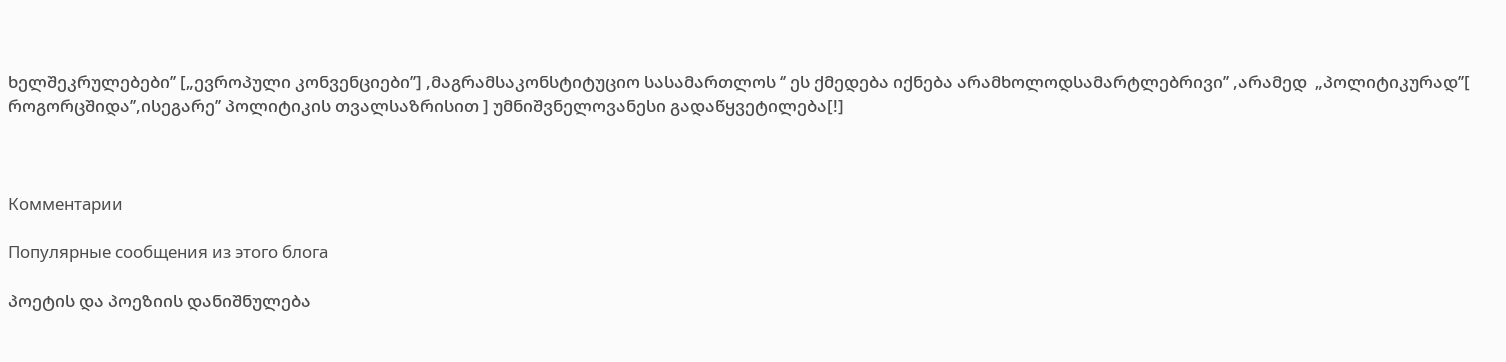ხელშეკრულებები’’ [„ევროპული კონვენციები’’] ,მაგრამსაკონსტიტუციო სასამართლოს ‘’ ეს ქმედება იქნება არამხოლოდსამარტლებრივი’’ ,არამედ  „პოლიტიკურად’’[ როგორცშიდა’’,ისეგარე’’ პოლიტიკის თვალსაზრისით ] უმნიშვნელოვანესი გადაწყვეტილება[!]



Комментарии

Популярные сообщения из этого блога

პოეტის და პოეზიის დანიშნულება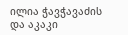ილია ჭავჭავაძის და აკაკი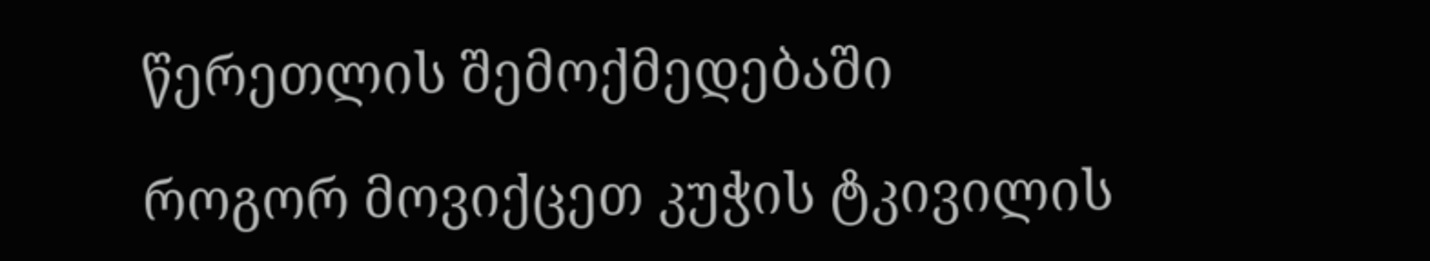წერეთლის შემოქმედებაში

როგორ მოვიქცეთ კუჭის ტკივილის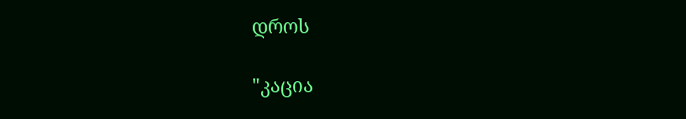დროს

"კაცია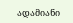ადამიანი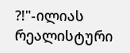?!"-ილიას რეალისტური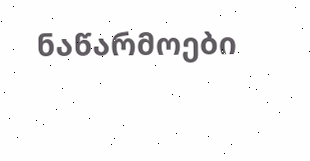ნაწარმოები